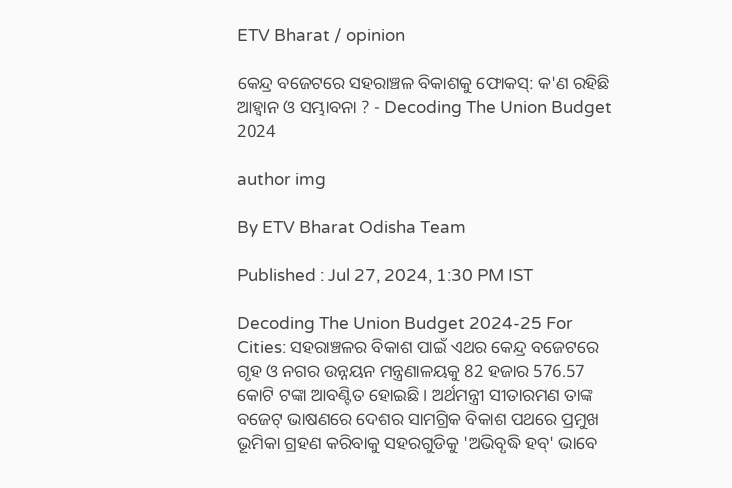ETV Bharat / opinion

କେନ୍ଦ୍ର ବଜେଟରେ ସହରାଞ୍ଚଳ ବିକାଶକୁ ଫୋକସ୍: କ'ଣ ରହିଛି ଆହ୍ୱାନ ଓ ସମ୍ଭାବନା ? - Decoding The Union Budget 2024

author img

By ETV Bharat Odisha Team

Published : Jul 27, 2024, 1:30 PM IST

Decoding The Union Budget 2024-25 For Cities: ସହରାଞ୍ଚଳର ବିକାଶ ପାଇଁ ଏଥର କେନ୍ଦ୍ର ବଜେଟରେ ଗୃହ ଓ ନଗର ଉନ୍ନୟନ ମନ୍ତ୍ରଣାଳୟକୁ 82 ହଜାର 576.57 କୋଟି ଟଙ୍କା ଆବଣ୍ଟିତ ହୋଇଛି । ଅର୍ଥମନ୍ତ୍ରୀ ସୀତାରମଣ ତାଙ୍କ ବଜେଟ୍ ଭାଷଣରେ ଦେଶର ସାମଗ୍ରିକ ବିକାଶ ପଥରେ ପ୍ରମୁଖ ଭୂମିକା ଗ୍ରହଣ କରିବାକୁ ସହରଗୁଡିକୁ 'ଅଭିବୃଦ୍ଧି ହବ୍‌' ଭାବେ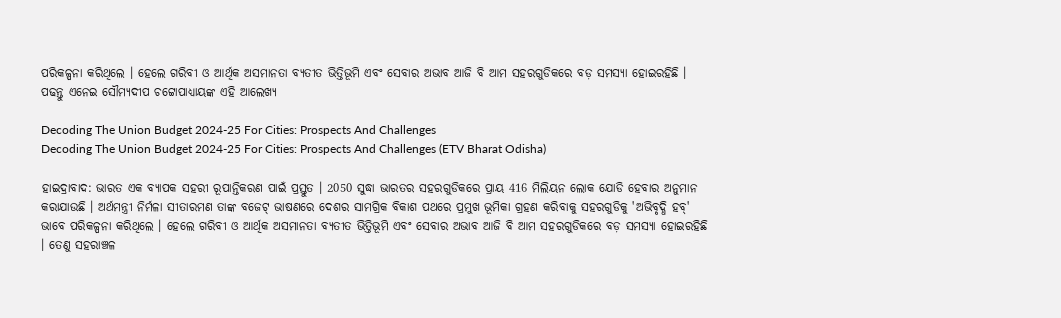ପରିକଳ୍ପନା କରିଥିଲେ । ହେଲେ ଗରିବୀ ଓ ଆର୍ଥିକ ଅସମାନତା ବ୍ୟତୀତ ଭିତ୍ତିଭୂମି ଏବଂ ସେବାର ଅଭାବ ଆଜି ବି ଆମ ସହରଗୁଡିକରେ ବଡ଼ ସମସ୍ୟା ହୋଇରହିଛି । ପଢନ୍ତୁ ଏନେଇ ସୌମ୍ୟଦୀପ ଚଟ୍ଟୋପାଧ୍ୟାୟଙ୍କ ଏହି ଆଲେଖ୍ୟ

Decoding The Union Budget 2024-25 For Cities: Prospects And Challenges
Decoding The Union Budget 2024-25 For Cities: Prospects And Challenges (ETV Bharat Odisha)

ହାଇଦ୍ରାବାଦ: ଭାରତ ଏକ ବ୍ୟାପକ ସହରୀ ରୂପାନ୍ତିକରଣ ପାଇଁ ପ୍ରସ୍ତୁତ । 2050 ସୁଦ୍ଧା ଭାରତର ସହରଗୁଡିକରେ ପ୍ରାୟ 416 ମିଲିୟନ ଲୋକ ଯୋଡି ହେବାର ଅନୁମାନ କରାଯାଉଛି । ଅର୍ଥମନ୍ତ୍ରୀ ନିର୍ମଳା ସୀତାରମଣ ତାଙ୍କ ବଜେଟ୍ ଭାଷଣରେ ଦେଶର ସାମଗ୍ରିକ ବିକାଶ ପଥରେ ପ୍ରମୁଖ ଭୂମିକା ଗ୍ରହଣ କରିବାକୁ ସହରଗୁଡିକୁ 'ଅଭିବୃଦ୍ଧି ହବ୍‌' ଭାବେ ପରିକଳ୍ପନା କରିଥିଲେ । ହେଲେ ଗରିବୀ ଓ ଆର୍ଥିକ ଅସମାନତା ବ୍ୟତୀତ ଭିତ୍ତିଭୂମି ଏବଂ ସେବାର ଅଭାବ ଆଜି ବି ଆମ ସହରଗୁଡିକରେ ବଡ଼ ସମସ୍ୟା ହୋଇରହିଛି । ତେଣୁ ସହରାଞ୍ଚଳ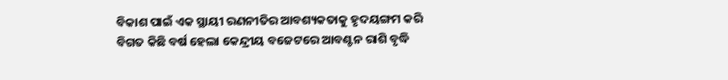ବିକାଶ ପାଇଁ ଏକ ସ୍ଥାୟୀ ରଣନୀତିର ଆବଶ୍ୟକତାକୁ ହୃଦୟଙ୍ଗମ କରି ବିଗତ କିଛି ବର୍ଷ ହେଲା କେନ୍ଦ୍ରୀୟ ବଜେଟରେ ଆବଣ୍ଟନ ରାଶି ବୃଦ୍ଧି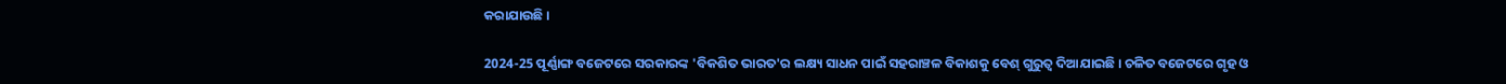କରାଯାଉଛି ।

2024-25 ପୂର୍ଣ୍ଣାଙ୍ଗ ବଜେଟରେ ସରକାରଙ୍କ 'ବିକଶିତ ଭାରତ'ର ଲକ୍ଷ୍ୟ ସାଧନ ପାଇଁ ସହରାଞ୍ଚଳ ବିକାଶକୁ ବେଶ୍ ଗୁରୁତ୍ବ ଦିଆଯାଇଛି । ଚଳିତ ବଜେଟରେ ଗୃହ ଓ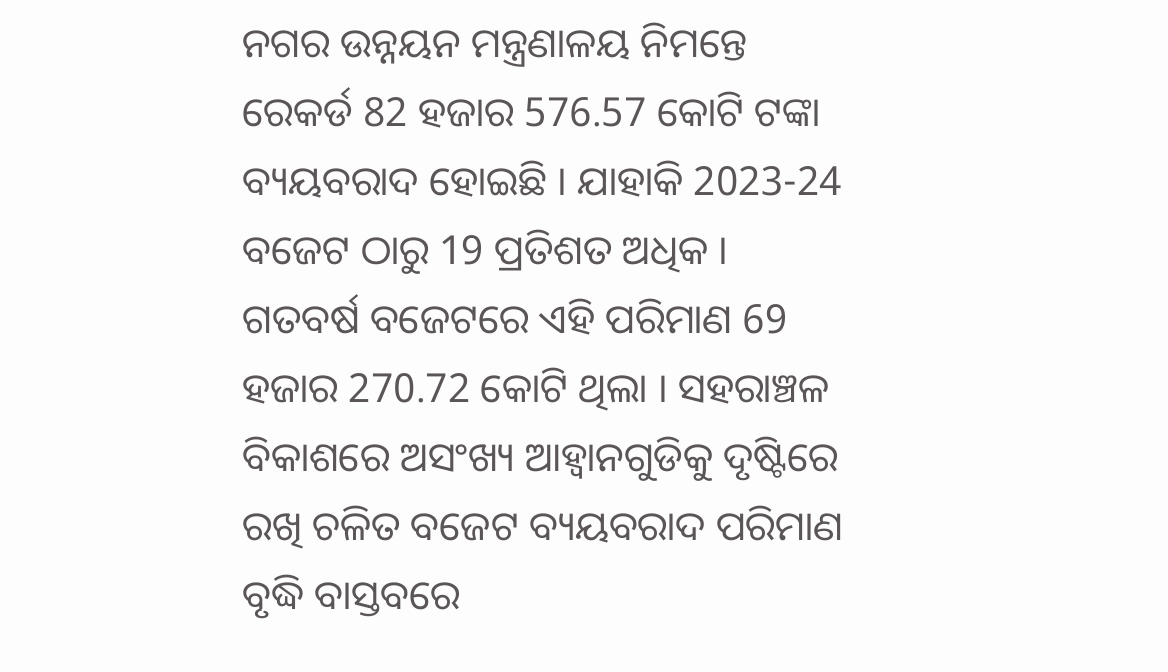ନଗର ଉନ୍ନୟନ ମନ୍ତ୍ରଣାଳୟ ନିମନ୍ତେ ରେକର୍ଡ 82 ହଜାର 576.57 କୋଟି ଟଙ୍କା ବ୍ୟୟବରାଦ ହୋଇଛି । ଯାହାକି 2023-24 ବଜେଟ ଠାରୁ 19 ପ୍ରତିଶତ ଅଧିକ । ଗତବର୍ଷ ବଜେଟରେ ଏହି ପରିମାଣ 69 ହଜାର 270.72 କୋଟି ଥିଲା । ସହରାଞ୍ଚଳ ବିକାଶରେ ଅସଂଖ୍ୟ ଆହ୍ବାନଗୁଡିକୁ ଦୃଷ୍ଟିରେ ରଖି ଚଳିତ ବଜେଟ ବ୍ୟୟବରାଦ ପରିମାଣ ବୃଦ୍ଧି ବାସ୍ତବରେ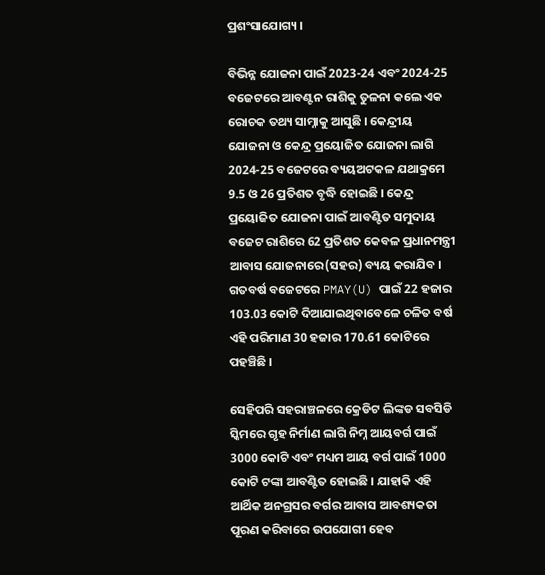ପ୍ରଶଂସାଯୋଗ୍ୟ ।

ବିଭିନ୍ନ ଯୋଜନା ପାଇଁ 2023-24 ଏବଂ 2024-25 ବଜେଟରେ ଆବଣ୍ଟନ ରାଶିକୁ ତୁଳନା କଲେ ଏକ ରୋଚକ ତଥ୍ୟ ସାମ୍ନାକୁ ଆସୁଛି । କେନ୍ଦ୍ରୀୟ ଯୋଜନା ଓ କେନ୍ଦ୍ର ପ୍ରୟୋଜିତ ଯୋଜନା ଲାଗି 2024-25 ବଜେଟରେ ବ୍ୟୟଅଟକଳ ଯଥାକ୍ରମେ 9.5 ଓ 26 ପ୍ରତିଶତ ବୃଦ୍ଧି ହୋଇଛି । କେନ୍ଦ୍ର ପ୍ରୟୋଜିତ ଯୋଜନା ପାଇଁ ଆବଣ୍ଟିତ ସମୁଦାୟ ବଜେଟ ରାଶିରେ 62 ପ୍ରତିଶତ କେବଳ ପ୍ରଧାନମନ୍ତ୍ରୀ ଆବାସ ଯୋଜନାରେ(ସହର) ବ୍ୟୟ କରାଯିବ । ଗତବର୍ଷ ବଜେଟରେ PMAY(U) ପାଇଁ 22 ହଜାର 103.03 କୋଟି ଦିଆଯାଇଥିବାବେଳେ ଚଳିତ ବର୍ଷ ଏହି ପରିମାଣ 30 ହଜାର 170.61 କୋଟିରେ ପହଞ୍ଚିଛି ।

ସେହିପରି ସହରାଞ୍ଚଳରେ କ୍ରେଡିଟ ଲିଙ୍କଡ ସବସିଡି ସ୍କିମରେ ଗୃହ ନିର୍ମାଣ ଲାଗି ନିମ୍ନ ଆୟବର୍ଗ ପାଇଁ 3000 କୋଟି ଏବଂ ମଧ୍ୟମ ଆୟ ବର୍ଗ ପାଇଁ 1000 କୋଟି ଟଙ୍କା ଆବଣ୍ଟିତ ହୋଇଛି । ଯାହାକି ଏହି ଆର୍ଥିକ ଅନଗ୍ରସର ବର୍ଗର ଆବାସ ଆବଶ୍ୟକତା ପୂରଣ କରିବାରେ ଉପଯୋଗୀ ହେବ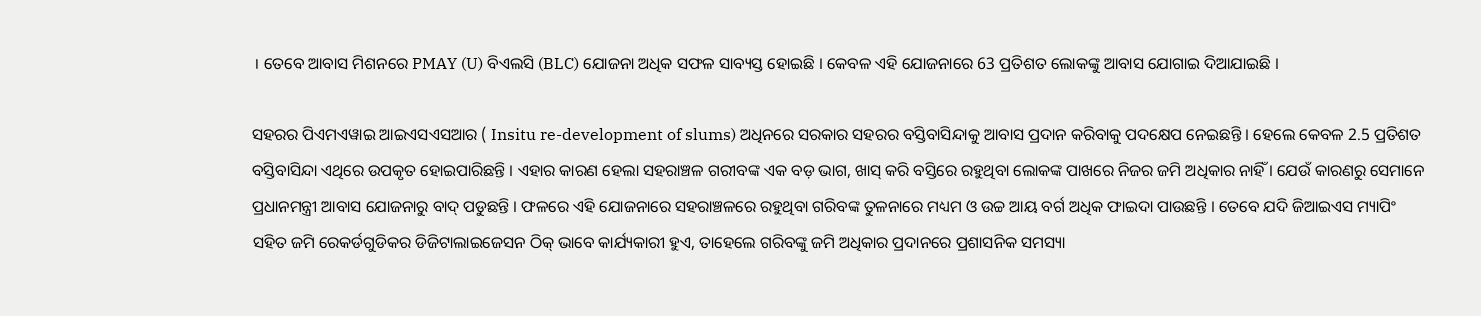। ତେବେ ଆବାସ ମିଶନରେ PMAY (U) ବିଏଲସି (BLC) ଯୋଜନା ଅଧିକ ସଫଳ ସାବ୍ୟସ୍ତ ହୋଇଛି । କେବଳ ଏହି ଯୋଜନାରେ 63 ପ୍ରତିଶତ ଲୋକଙ୍କୁ ଆବାସ ଯୋଗାଇ ଦିଆଯାଇଛି ।

ସହରର ପିଏମଏୱାଇ ଆଇଏସଏସଆର ( Insitu re-development of slums) ଅଧିନରେ ସରକାର ସହରର ବସ୍ତିବାସିନ୍ଦାକୁ ଆବାସ ପ୍ରଦାନ କରିବାକୁ ପଦକ୍ଷେପ ନେଇଛନ୍ତି । ହେଲେ କେବଳ 2.5 ପ୍ରତିଶତ ବସ୍ତିବାସିନ୍ଦା ଏଥିରେ ଉପକୃତ ହୋଇପାରିଛନ୍ତି । ଏହାର କାରଣ ହେଲା ସହରାଞ୍ଚଳ ଗରୀବଙ୍କ ଏକ ବଡ଼ ଭାଗ, ଖାସ୍ କରି ବସ୍ତିରେ ରହୁଥିବା ଲୋକଙ୍କ ପାଖରେ ନିଜର ଜମି ଅଧିକାର ନାହିଁ । ଯେଉଁ କାରଣରୁ ସେମାନେ ପ୍ରଧାନମନ୍ତ୍ରୀ ଆବାସ ଯୋଜନାରୁ ବାଦ୍ ପଡୁଛନ୍ତି । ଫଳରେ ଏହି ଯୋଜନାରେ ସହରାଞ୍ଚଳରେ ରହୁଥିବା ଗରିବଙ୍କ ତୁଳନାରେ ମଧ୍ୟମ ଓ ଉଚ୍ଚ ଆୟ ବର୍ଗ ଅଧିକ ଫାଇଦା ପାଉଛନ୍ତି । ତେବେ ଯଦି ଜିଆଇଏସ ମ୍ୟାପିଂ ସହିତ ଜମି ରେକର୍ଡଗୁଡିକର ଡିଜିଟାଲାଇଜେସନ ଠିକ୍ ଭାବେ କାର୍ଯ୍ୟକାରୀ ହୁଏ, ତାହେଲେ ଗରିବଙ୍କୁ ଜମି ଅଧିକାର ପ୍ରଦାନରେ ପ୍ରଶାସନିକ ସମସ୍ୟା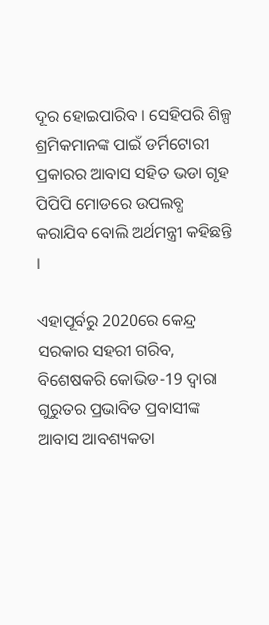ଦୂର ହୋଇପାରିବ । ସେହିପରି ଶିଳ୍ପ ଶ୍ରମିକମାନଙ୍କ ପାଇଁ ଡର୍ମିଟୋରୀ ପ୍ରକାରର ଆବାସ ସହିତ ଭଡା ଗୃହ ପିପିପି ମୋଡରେ ଉପଲବ୍ଧ କରାଯିବ ବୋଲି ଅର୍ଥମନ୍ତ୍ରୀ କହିଛନ୍ତି ।

ଏହାପୂର୍ବରୁ 2020ରେ କେନ୍ଦ୍ର ସରକାର ସହରୀ ଗରିବ, ବିଶେଷକରି କୋଭିଡ-19 ଦ୍ବାରା ଗୁରୁତର ପ୍ରଭାବିତ ପ୍ରବାସୀଙ୍କ ଆବାସ ଆବଶ୍ୟକତା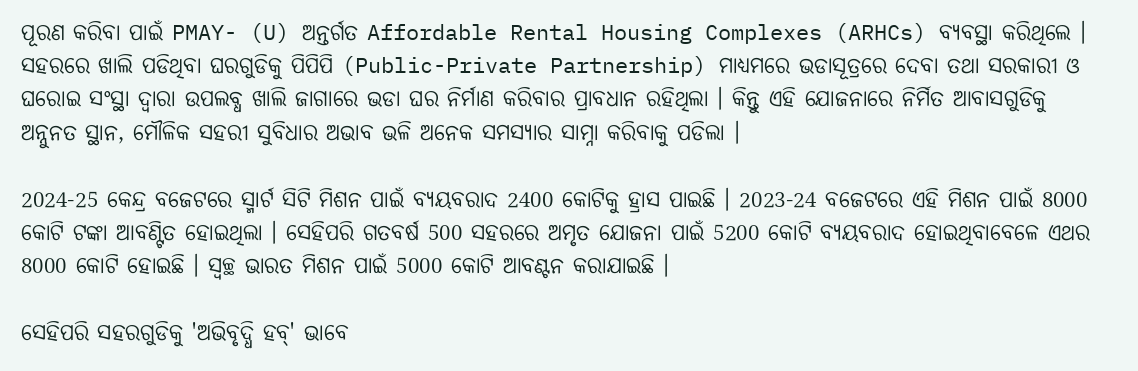ପୂରଣ କରିବା ପାଇଁ PMAY- (U) ଅନ୍ତର୍ଗତ Affordable Rental Housing Complexes (ARHCs) ବ୍ୟବସ୍ଥା କରିଥିଲେ । ସହରରେ ଖାଲି ପଡିଥିବା ଘରଗୁଡିକୁ ପିପିପି (Public-Private Partnership) ମାଧ୍ୟମରେ ଭଡାସୂତ୍ରରେ ଦେବା ତଥା ସରକାରୀ ଓ ଘରୋଇ ସଂସ୍ଥା ଦ୍ବାରା ଉପଲବ୍ଧ ଖାଲି ଜାଗାରେ ଭଡା ଘର ନିର୍ମାଣ କରିବାର ପ୍ରାବଧାନ ରହିଥିଲା । କିନ୍ତୁ ଏହି ଯୋଜନାରେ ନିର୍ମିତ ଆବାସଗୁଡିକୁ ଅନ୍ନୁନତ ସ୍ଥାନ, ମୌଳିକ ସହରୀ ସୁବିଧାର ଅଭାବ ଭଳି ଅନେକ ସମସ୍ୟାର ସାମ୍ନା କରିବାକୁ ପଡିଲା ।

2024-25 କେନ୍ଦ୍ର ବଜେଟରେ ସ୍ମାର୍ଟ ସିଟି ମିଶନ ପାଇଁ ବ୍ୟୟବରାଦ 2400 କୋଟିକୁ ହ୍ରାସ ପାଇଛି । 2023-24 ବଜେଟରେ ଏହି ମିଶନ ପାଇଁ 8000 କୋଟି ଟଙ୍କା ଆବଣ୍ଟିତ ହୋଇଥିଲା । ସେହିପରି ଗତବର୍ଷ 500 ସହରରେ ଅମୃତ ଯୋଜନା ପାଇଁ 5200 କୋଟି ବ୍ୟୟବରାଦ ହୋଇଥିବାବେଳେ ଏଥର 8000 କୋଟି ହୋଇଛି । ସ୍ବଚ୍ଛ ଭାରତ ମିଶନ ପାଇଁ 5000 କୋଟି ଆବଣ୍ଟନ କରାଯାଇଛି ।

ସେହିପରି ସହରଗୁଡିକୁ 'ଅଭିବୃଦ୍ଧି ହବ୍' ଭାବେ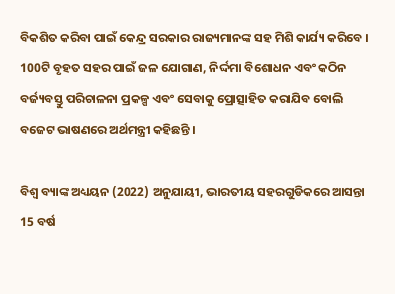ବିକଶିତ କରିବା ପାଇଁ କେନ୍ଦ୍ର ସରକାର ରାଜ୍ୟମାନଙ୍କ ସହ ମିଶି କାର୍ଯ୍ୟ କରିବେ । 100ଟି ବୃହତ ସହର ପାଇଁ ଜଳ ଯୋଗାଣ, ନିର୍ଦ୍ଦମା ବିଶୋଧନ ଏବଂ କଠିନ ବର୍ଜ୍ୟବସ୍ତୁ ପରିଚାଳନା ପ୍ରକଳ୍ପ ଏବଂ ସେବାକୁ ପ୍ରୋତ୍ସାହିତ କରାଯିବ ବୋଲି ବଜେଟ ଭାଷଣରେ ଅର୍ଥମନ୍ତ୍ରୀ କହିଛନ୍ତି ।

ବିଶ୍ବ ବ୍ୟାଙ୍କ ଅଧ୍ୟୟନ (2022) ଅନୁଯାୟୀ, ଭାରତୀୟ ସହରଗୁଡିକରେ ଆସନ୍ତା 15 ବର୍ଷ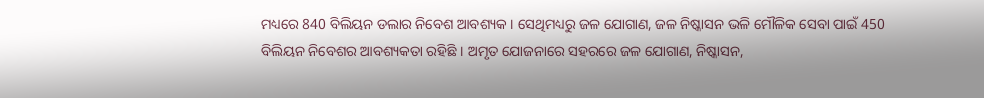ମଧ୍ୟରେ 840 ବିଲିୟନ ଡଲାର ନିବେଶ ଆବଶ୍ୟକ । ସେଥିମଧ୍ୟରୁ ଜଳ ଯୋଗାଣ, ଜଳ ନିଷ୍କାସନ ଭଳି ମୌଳିକ ସେବା ପାଇଁ 450 ବିଲିୟନ ନିବେଶର ଆବଶ୍ୟକତା ରହିଛି । ଅମୃତ ଯୋଜନାରେ ସହରରେ ଜଳ ଯୋଗାଣ, ନିଷ୍କାସନ,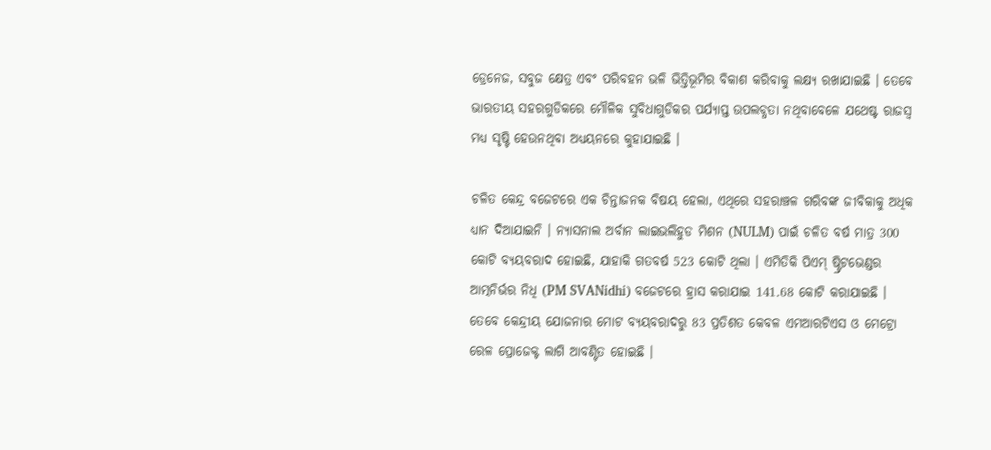ଡ୍ରେନେଜ, ସବୁଜ କ୍ଷେତ୍ର ଏବଂ ପରିବହନ ଭଳି ଭିତ୍ତିଭୂମିର ବିକାଶ କରିବାକୁ ଲକ୍ଷ୍ୟ ରଖାଯାଇଛି । ତେବେ ଭାରତୀୟ ସହରଗୁଡିକରେ ମୌଳିକ ସୁବିଧାଗୁଡିକର ପର୍ଯ୍ୟାପ୍ତ ଉପଲବ୍ଧତା ନଥିବାବେଳେ ଯଥେଷ୍ଟ ରାଜସ୍ବ ମଧ୍ୟ ସୃଷ୍ଟି ହେଉନଥିବା ଅଧ୍ୟୟନରେ କୁହାଯାଇଛି ।

ଚଳିତ କେନ୍ଦ୍ର ବଜେଟରେ ଏକ ଚିନ୍ତାଜନକ ବିଷୟ ହେଲା, ଏଥିରେ ସହରାଞ୍ଚଳ ଗରିବଙ୍କ ଜୀବିକାକୁ ଅଧିକ ଧ୍ୟାନ ଦିଆଯାଇନି । ନ୍ୟାସନାଲ ଅର୍ବାନ ଲାଇଭଲିହୁଡ ମିଶନ (NULM) ପାଇଁ ଚଳିତ ବର୍ଷ ମାତ୍ର 300 କୋଟି ବ୍ୟୟବରାଦ ହୋଇଛି, ଯାହାକି ଗତବର୍ଷ 523 କୋଟି ଥିଲା । ଏମିତିକି ପିଏମ୍ ଷ୍ଟ୍ରିଟଭେଣ୍ଡର ଆତ୍ମନିର୍ଭର ନିଧି (PM SVANidhi) ବଜେଟରେ ହ୍ରାସ କରାଯାଇ 141.68 କୋଟି କରାଯାଇଛି । ତେବେ କେନ୍ଦ୍ରୀୟ ଯୋଜନାର ମୋଟ ବ୍ୟୟବରାଦରୁ 83 ପ୍ରତିଶତ କେବଳ ଏମଆରଟିଏସ ଓ ମେଟ୍ରୋ ରେଳ ପ୍ରୋଜେକ୍ଟ ଲାଗି ଆବଣ୍ଟିତ ହୋଇଛି ।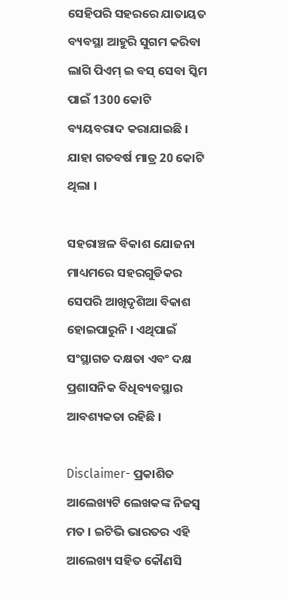ସେହିପରି ସହରରେ ଯାତାୟତ ବ୍ୟବସ୍ଥା ଆହୁରି ସୁଗମ କରିବା ଲାଗି ପିଏମ୍ ଇ ବସ୍ ସେବା ସ୍କିମ ପାଇଁ 1300 କୋଟି ବ୍ୟୟବରାଦ କରାଯାଇଛି । ଯାହା ଗତବର୍ଷ ମାତ୍ର 20 କୋଟି ଥିଲା ।

ସହରାଞ୍ଚଳ ବିକାଶ ଯୋଜନା ମାଧ୍ୟମରେ ସହରଗୁଡିକର ସେପରି ଆଖିଦୃଶିଆ ବିକାଶ ହୋଇପାରୁନି । ଏଥିପାଇଁ ସଂସ୍ଥାଗତ ଦକ୍ଷତା ଏବଂ ଦକ୍ଷ ପ୍ରଶାସନିକ ବିଧିବ୍ୟବସ୍ଥାର ଆବଶ୍ୟକତା ରହିଛି ।

Disclaimer- ପ୍ରକାଶିତ ଆଲେଖ୍ୟଟି ଲେଖକଙ୍କ ନିଜସ୍ବ ମତ । ଇଟିଭି ଭାରତର ଏହି ଆଲେଖ୍ୟ ସହିତ କୌଣସି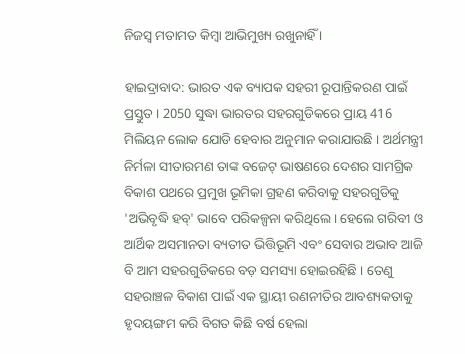ନିଜସ୍ବ ମତାମତ କିମ୍ବା ଆଭିମୁଖ୍ୟ ରଖୁନାହିଁ ।

ହାଇଦ୍ରାବାଦ: ଭାରତ ଏକ ବ୍ୟାପକ ସହରୀ ରୂପାନ୍ତିକରଣ ପାଇଁ ପ୍ରସ୍ତୁତ । 2050 ସୁଦ୍ଧା ଭାରତର ସହରଗୁଡିକରେ ପ୍ରାୟ 416 ମିଲିୟନ ଲୋକ ଯୋଡି ହେବାର ଅନୁମାନ କରାଯାଉଛି । ଅର୍ଥମନ୍ତ୍ରୀ ନିର୍ମଳା ସୀତାରମଣ ତାଙ୍କ ବଜେଟ୍ ଭାଷଣରେ ଦେଶର ସାମଗ୍ରିକ ବିକାଶ ପଥରେ ପ୍ରମୁଖ ଭୂମିକା ଗ୍ରହଣ କରିବାକୁ ସହରଗୁଡିକୁ 'ଅଭିବୃଦ୍ଧି ହବ୍‌' ଭାବେ ପରିକଳ୍ପନା କରିଥିଲେ । ହେଲେ ଗରିବୀ ଓ ଆର୍ଥିକ ଅସମାନତା ବ୍ୟତୀତ ଭିତ୍ତିଭୂମି ଏବଂ ସେବାର ଅଭାବ ଆଜି ବି ଆମ ସହରଗୁଡିକରେ ବଡ଼ ସମସ୍ୟା ହୋଇରହିଛି । ତେଣୁ ସହରାଞ୍ଚଳ ବିକାଶ ପାଇଁ ଏକ ସ୍ଥାୟୀ ରଣନୀତିର ଆବଶ୍ୟକତାକୁ ହୃଦୟଙ୍ଗମ କରି ବିଗତ କିଛି ବର୍ଷ ହେଲା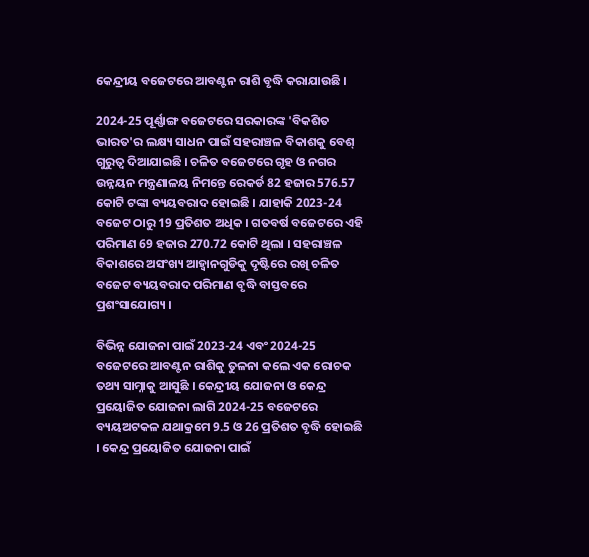କେନ୍ଦ୍ରୀୟ ବଜେଟରେ ଆବଣ୍ଟନ ରାଶି ବୃଦ୍ଧି କରାଯାଉଛି ।

2024-25 ପୂର୍ଣ୍ଣାଙ୍ଗ ବଜେଟରେ ସରକାରଙ୍କ 'ବିକଶିତ ଭାରତ'ର ଲକ୍ଷ୍ୟ ସାଧନ ପାଇଁ ସହରାଞ୍ଚଳ ବିକାଶକୁ ବେଶ୍ ଗୁରୁତ୍ବ ଦିଆଯାଇଛି । ଚଳିତ ବଜେଟରେ ଗୃହ ଓ ନଗର ଉନ୍ନୟନ ମନ୍ତ୍ରଣାଳୟ ନିମନ୍ତେ ରେକର୍ଡ 82 ହଜାର 576.57 କୋଟି ଟଙ୍କା ବ୍ୟୟବରାଦ ହୋଇଛି । ଯାହାକି 2023-24 ବଜେଟ ଠାରୁ 19 ପ୍ରତିଶତ ଅଧିକ । ଗତବର୍ଷ ବଜେଟରେ ଏହି ପରିମାଣ 69 ହଜାର 270.72 କୋଟି ଥିଲା । ସହରାଞ୍ଚଳ ବିକାଶରେ ଅସଂଖ୍ୟ ଆହ୍ବାନଗୁଡିକୁ ଦୃଷ୍ଟିରେ ରଖି ଚଳିତ ବଜେଟ ବ୍ୟୟବରାଦ ପରିମାଣ ବୃଦ୍ଧି ବାସ୍ତବରେ ପ୍ରଶଂସାଯୋଗ୍ୟ ।

ବିଭିନ୍ନ ଯୋଜନା ପାଇଁ 2023-24 ଏବଂ 2024-25 ବଜେଟରେ ଆବଣ୍ଟନ ରାଶିକୁ ତୁଳନା କଲେ ଏକ ରୋଚକ ତଥ୍ୟ ସାମ୍ନାକୁ ଆସୁଛି । କେନ୍ଦ୍ରୀୟ ଯୋଜନା ଓ କେନ୍ଦ୍ର ପ୍ରୟୋଜିତ ଯୋଜନା ଲାଗି 2024-25 ବଜେଟରେ ବ୍ୟୟଅଟକଳ ଯଥାକ୍ରମେ 9.5 ଓ 26 ପ୍ରତିଶତ ବୃଦ୍ଧି ହୋଇଛି । କେନ୍ଦ୍ର ପ୍ରୟୋଜିତ ଯୋଜନା ପାଇଁ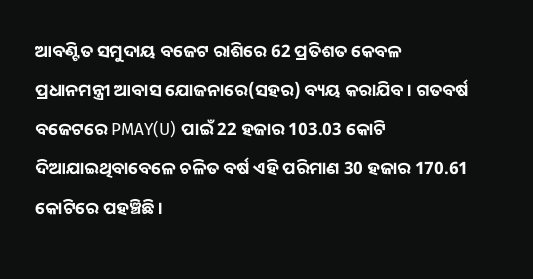ଆବଣ୍ଟିତ ସମୁଦାୟ ବଜେଟ ରାଶିରେ 62 ପ୍ରତିଶତ କେବଳ ପ୍ରଧାନମନ୍ତ୍ରୀ ଆବାସ ଯୋଜନାରେ(ସହର) ବ୍ୟୟ କରାଯିବ । ଗତବର୍ଷ ବଜେଟରେ PMAY(U) ପାଇଁ 22 ହଜାର 103.03 କୋଟି ଦିଆଯାଇଥିବାବେଳେ ଚଳିତ ବର୍ଷ ଏହି ପରିମାଣ 30 ହଜାର 170.61 କୋଟିରେ ପହଞ୍ଚିଛି ।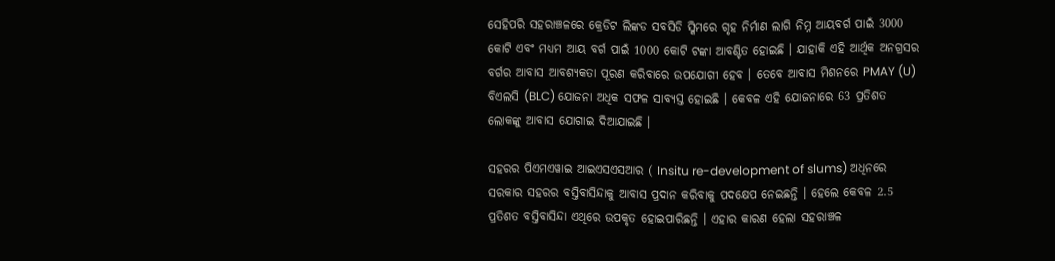ସେହିପରି ସହରାଞ୍ଚଳରେ କ୍ରେଡିଟ ଲିଙ୍କଡ ସବସିଡି ସ୍କିମରେ ଗୃହ ନିର୍ମାଣ ଲାଗି ନିମ୍ନ ଆୟବର୍ଗ ପାଇଁ 3000 କୋଟି ଏବଂ ମଧ୍ୟମ ଆୟ ବର୍ଗ ପାଇଁ 1000 କୋଟି ଟଙ୍କା ଆବଣ୍ଟିତ ହୋଇଛି । ଯାହାକି ଏହି ଆର୍ଥିକ ଅନଗ୍ରସର ବର୍ଗର ଆବାସ ଆବଶ୍ୟକତା ପୂରଣ କରିବାରେ ଉପଯୋଗୀ ହେବ । ତେବେ ଆବାସ ମିଶନରେ PMAY (U) ବିଏଲସି (BLC) ଯୋଜନା ଅଧିକ ସଫଳ ସାବ୍ୟସ୍ତ ହୋଇଛି । କେବଳ ଏହି ଯୋଜନାରେ 63 ପ୍ରତିଶତ ଲୋକଙ୍କୁ ଆବାସ ଯୋଗାଇ ଦିଆଯାଇଛି ।

ସହରର ପିଏମଏୱାଇ ଆଇଏସଏସଆର ( Insitu re-development of slums) ଅଧିନରେ ସରକାର ସହରର ବସ୍ତିବାସିନ୍ଦାକୁ ଆବାସ ପ୍ରଦାନ କରିବାକୁ ପଦକ୍ଷେପ ନେଇଛନ୍ତି । ହେଲେ କେବଳ 2.5 ପ୍ରତିଶତ ବସ୍ତିବାସିନ୍ଦା ଏଥିରେ ଉପକୃତ ହୋଇପାରିଛନ୍ତି । ଏହାର କାରଣ ହେଲା ସହରାଞ୍ଚଳ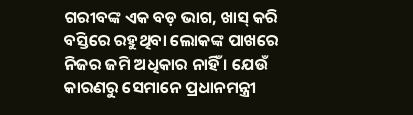ଗରୀବଙ୍କ ଏକ ବଡ଼ ଭାଗ, ଖାସ୍ କରି ବସ୍ତିରେ ରହୁଥିବା ଲୋକଙ୍କ ପାଖରେ ନିଜର ଜମି ଅଧିକାର ନାହିଁ । ଯେଉଁ କାରଣରୁ ସେମାନେ ପ୍ରଧାନମନ୍ତ୍ରୀ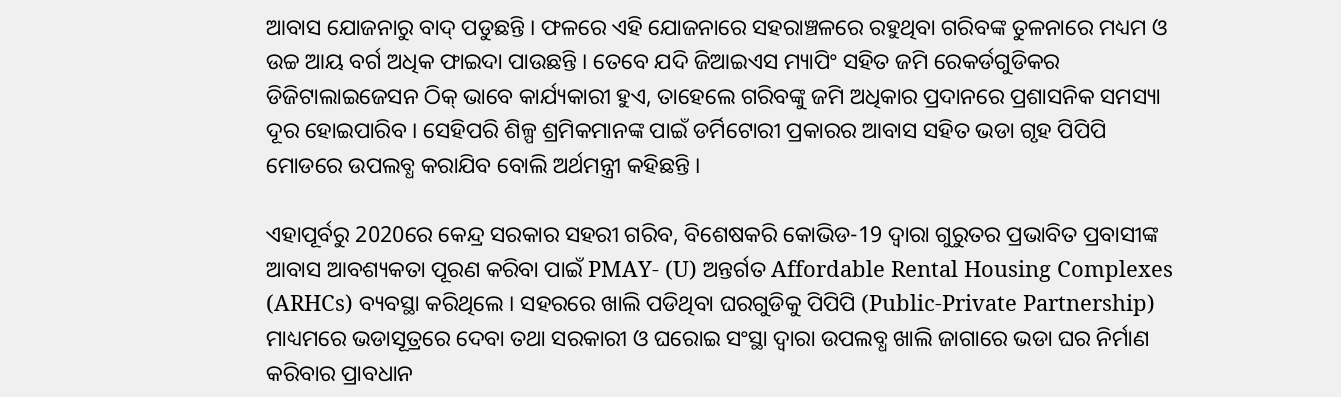ଆବାସ ଯୋଜନାରୁ ବାଦ୍ ପଡୁଛନ୍ତି । ଫଳରେ ଏହି ଯୋଜନାରେ ସହରାଞ୍ଚଳରେ ରହୁଥିବା ଗରିବଙ୍କ ତୁଳନାରେ ମଧ୍ୟମ ଓ ଉଚ୍ଚ ଆୟ ବର୍ଗ ଅଧିକ ଫାଇଦା ପାଉଛନ୍ତି । ତେବେ ଯଦି ଜିଆଇଏସ ମ୍ୟାପିଂ ସହିତ ଜମି ରେକର୍ଡଗୁଡିକର ଡିଜିଟାଲାଇଜେସନ ଠିକ୍ ଭାବେ କାର୍ଯ୍ୟକାରୀ ହୁଏ, ତାହେଲେ ଗରିବଙ୍କୁ ଜମି ଅଧିକାର ପ୍ରଦାନରେ ପ୍ରଶାସନିକ ସମସ୍ୟା ଦୂର ହୋଇପାରିବ । ସେହିପରି ଶିଳ୍ପ ଶ୍ରମିକମାନଙ୍କ ପାଇଁ ଡର୍ମିଟୋରୀ ପ୍ରକାରର ଆବାସ ସହିତ ଭଡା ଗୃହ ପିପିପି ମୋଡରେ ଉପଲବ୍ଧ କରାଯିବ ବୋଲି ଅର୍ଥମନ୍ତ୍ରୀ କହିଛନ୍ତି ।

ଏହାପୂର୍ବରୁ 2020ରେ କେନ୍ଦ୍ର ସରକାର ସହରୀ ଗରିବ, ବିଶେଷକରି କୋଭିଡ-19 ଦ୍ବାରା ଗୁରୁତର ପ୍ରଭାବିତ ପ୍ରବାସୀଙ୍କ ଆବାସ ଆବଶ୍ୟକତା ପୂରଣ କରିବା ପାଇଁ PMAY- (U) ଅନ୍ତର୍ଗତ Affordable Rental Housing Complexes (ARHCs) ବ୍ୟବସ୍ଥା କରିଥିଲେ । ସହରରେ ଖାଲି ପଡିଥିବା ଘରଗୁଡିକୁ ପିପିପି (Public-Private Partnership) ମାଧ୍ୟମରେ ଭଡାସୂତ୍ରରେ ଦେବା ତଥା ସରକାରୀ ଓ ଘରୋଇ ସଂସ୍ଥା ଦ୍ବାରା ଉପଲବ୍ଧ ଖାଲି ଜାଗାରେ ଭଡା ଘର ନିର୍ମାଣ କରିବାର ପ୍ରାବଧାନ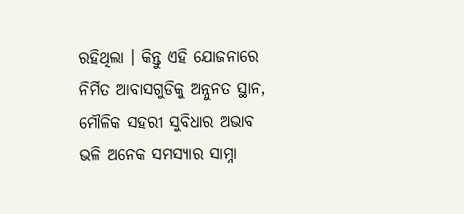ରହିଥିଲା । କିନ୍ତୁ ଏହି ଯୋଜନାରେ ନିର୍ମିତ ଆବାସଗୁଡିକୁ ଅନ୍ନୁନତ ସ୍ଥାନ, ମୌଳିକ ସହରୀ ସୁବିଧାର ଅଭାବ ଭଳି ଅନେକ ସମସ୍ୟାର ସାମ୍ନା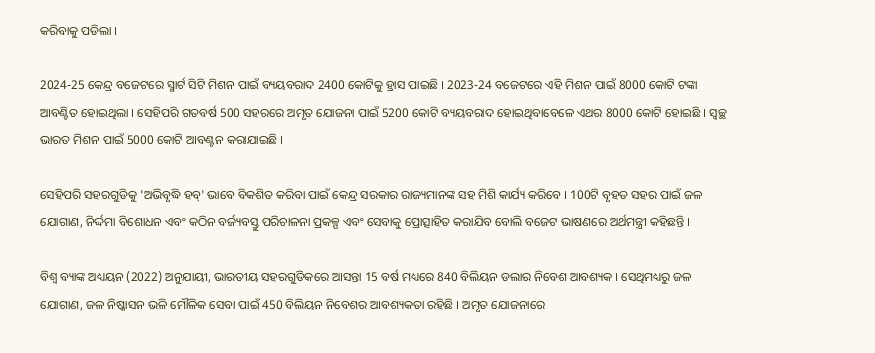କରିବାକୁ ପଡିଲା ।

2024-25 କେନ୍ଦ୍ର ବଜେଟରେ ସ୍ମାର୍ଟ ସିଟି ମିଶନ ପାଇଁ ବ୍ୟୟବରାଦ 2400 କୋଟିକୁ ହ୍ରାସ ପାଇଛି । 2023-24 ବଜେଟରେ ଏହି ମିଶନ ପାଇଁ 8000 କୋଟି ଟଙ୍କା ଆବଣ୍ଟିତ ହୋଇଥିଲା । ସେହିପରି ଗତବର୍ଷ 500 ସହରରେ ଅମୃତ ଯୋଜନା ପାଇଁ 5200 କୋଟି ବ୍ୟୟବରାଦ ହୋଇଥିବାବେଳେ ଏଥର 8000 କୋଟି ହୋଇଛି । ସ୍ବଚ୍ଛ ଭାରତ ମିଶନ ପାଇଁ 5000 କୋଟି ଆବଣ୍ଟନ କରାଯାଇଛି ।

ସେହିପରି ସହରଗୁଡିକୁ 'ଅଭିବୃଦ୍ଧି ହବ୍' ଭାବେ ବିକଶିତ କରିବା ପାଇଁ କେନ୍ଦ୍ର ସରକାର ରାଜ୍ୟମାନଙ୍କ ସହ ମିଶି କାର୍ଯ୍ୟ କରିବେ । 100ଟି ବୃହତ ସହର ପାଇଁ ଜଳ ଯୋଗାଣ, ନିର୍ଦ୍ଦମା ବିଶୋଧନ ଏବଂ କଠିନ ବର୍ଜ୍ୟବସ୍ତୁ ପରିଚାଳନା ପ୍ରକଳ୍ପ ଏବଂ ସେବାକୁ ପ୍ରୋତ୍ସାହିତ କରାଯିବ ବୋଲି ବଜେଟ ଭାଷଣରେ ଅର୍ଥମନ୍ତ୍ରୀ କହିଛନ୍ତି ।

ବିଶ୍ବ ବ୍ୟାଙ୍କ ଅଧ୍ୟୟନ (2022) ଅନୁଯାୟୀ, ଭାରତୀୟ ସହରଗୁଡିକରେ ଆସନ୍ତା 15 ବର୍ଷ ମଧ୍ୟରେ 840 ବିଲିୟନ ଡଲାର ନିବେଶ ଆବଶ୍ୟକ । ସେଥିମଧ୍ୟରୁ ଜଳ ଯୋଗାଣ, ଜଳ ନିଷ୍କାସନ ଭଳି ମୌଳିକ ସେବା ପାଇଁ 450 ବିଲିୟନ ନିବେଶର ଆବଶ୍ୟକତା ରହିଛି । ଅମୃତ ଯୋଜନାରେ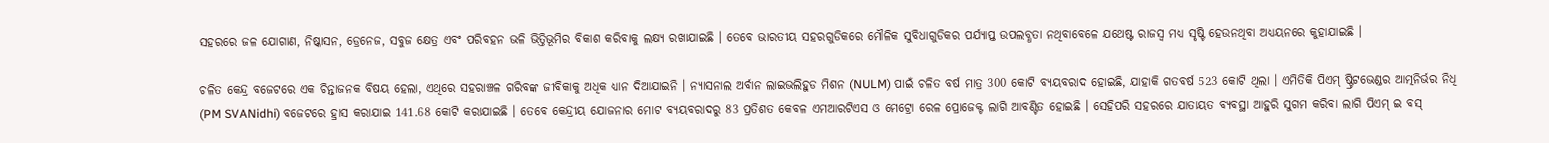ସହରରେ ଜଳ ଯୋଗାଣ, ନିଷ୍କାସନ, ଡ୍ରେନେଜ, ସବୁଜ କ୍ଷେତ୍ର ଏବଂ ପରିବହନ ଭଳି ଭିତ୍ତିଭୂମିର ବିକାଶ କରିବାକୁ ଲକ୍ଷ୍ୟ ରଖାଯାଇଛି । ତେବେ ଭାରତୀୟ ସହରଗୁଡିକରେ ମୌଳିକ ସୁବିଧାଗୁଡିକର ପର୍ଯ୍ୟାପ୍ତ ଉପଲବ୍ଧତା ନଥିବାବେଳେ ଯଥେଷ୍ଟ ରାଜସ୍ବ ମଧ୍ୟ ସୃଷ୍ଟି ହେଉନଥିବା ଅଧ୍ୟୟନରେ କୁହାଯାଇଛି ।

ଚଳିତ କେନ୍ଦ୍ର ବଜେଟରେ ଏକ ଚିନ୍ତାଜନକ ବିଷୟ ହେଲା, ଏଥିରେ ସହରାଞ୍ଚଳ ଗରିବଙ୍କ ଜୀବିକାକୁ ଅଧିକ ଧ୍ୟାନ ଦିଆଯାଇନି । ନ୍ୟାସନାଲ ଅର୍ବାନ ଲାଇଭଲିହୁଡ ମିଶନ (NULM) ପାଇଁ ଚଳିତ ବର୍ଷ ମାତ୍ର 300 କୋଟି ବ୍ୟୟବରାଦ ହୋଇଛି, ଯାହାକି ଗତବର୍ଷ 523 କୋଟି ଥିଲା । ଏମିତିକି ପିଏମ୍ ଷ୍ଟ୍ରିଟଭେଣ୍ଡର ଆତ୍ମନିର୍ଭର ନିଧି (PM SVANidhi) ବଜେଟରେ ହ୍ରାସ କରାଯାଇ 141.68 କୋଟି କରାଯାଇଛି । ତେବେ କେନ୍ଦ୍ରୀୟ ଯୋଜନାର ମୋଟ ବ୍ୟୟବରାଦରୁ 83 ପ୍ରତିଶତ କେବଳ ଏମଆରଟିଏସ ଓ ମେଟ୍ରୋ ରେଳ ପ୍ରୋଜେକ୍ଟ ଲାଗି ଆବଣ୍ଟିତ ହୋଇଛି । ସେହିପରି ସହରରେ ଯାତାୟତ ବ୍ୟବସ୍ଥା ଆହୁରି ସୁଗମ କରିବା ଲାଗି ପିଏମ୍ ଇ ବସ୍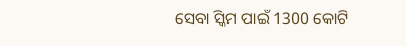ସେବା ସ୍କିମ ପାଇଁ 1300 କୋଟି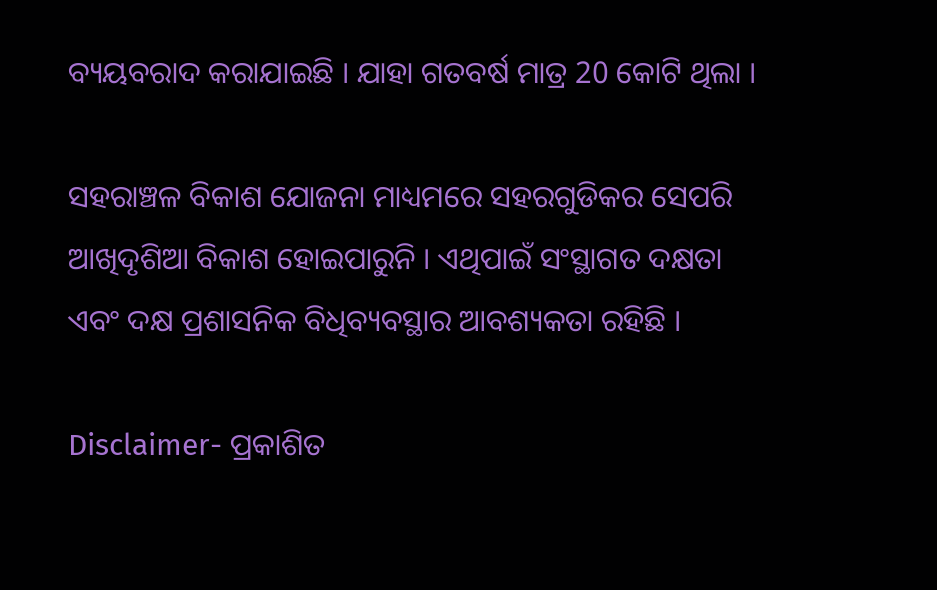ବ୍ୟୟବରାଦ କରାଯାଇଛି । ଯାହା ଗତବର୍ଷ ମାତ୍ର 20 କୋଟି ଥିଲା ।

ସହରାଞ୍ଚଳ ବିକାଶ ଯୋଜନା ମାଧ୍ୟମରେ ସହରଗୁଡିକର ସେପରି ଆଖିଦୃଶିଆ ବିକାଶ ହୋଇପାରୁନି । ଏଥିପାଇଁ ସଂସ୍ଥାଗତ ଦକ୍ଷତା ଏବଂ ଦକ୍ଷ ପ୍ରଶାସନିକ ବିଧିବ୍ୟବସ୍ଥାର ଆବଶ୍ୟକତା ରହିଛି ।

Disclaimer- ପ୍ରକାଶିତ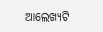ଆଲେଖ୍ୟଟି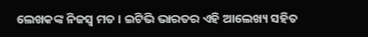ଲେଖକଙ୍କ ନିଜସ୍ବ ମତ । ଇଟିଭି ଭାରତର ଏହି ଆଲେଖ୍ୟ ସହିତ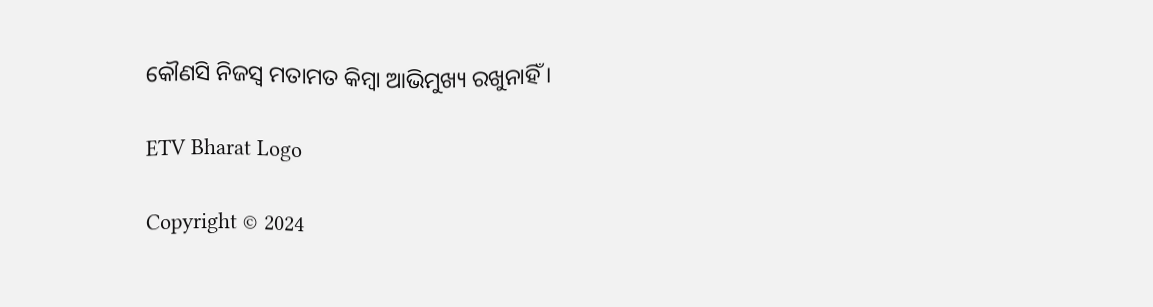କୌଣସି ନିଜସ୍ବ ମତାମତ କିମ୍ବା ଆଭିମୁଖ୍ୟ ରଖୁନାହିଁ ।

ETV Bharat Logo

Copyright © 2024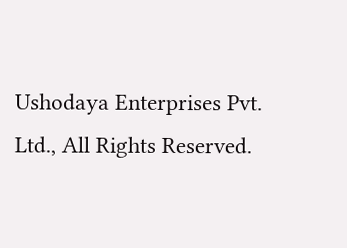Ushodaya Enterprises Pvt. Ltd., All Rights Reserved.